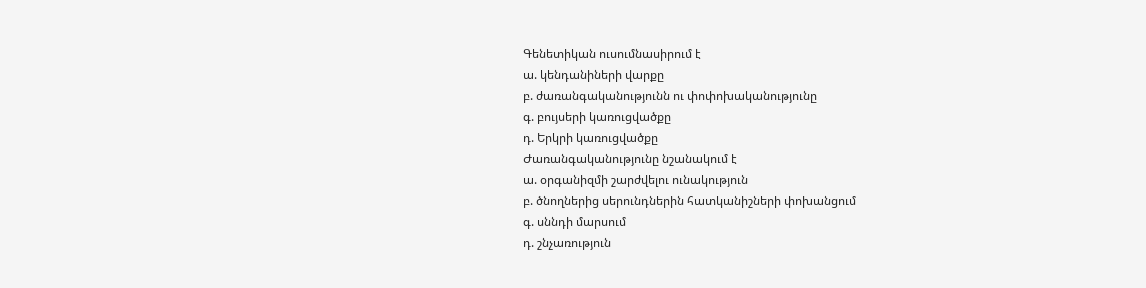Գենետիկան ուսումնասիրում է
ա. կենդանիների վարքը
բ. ժառանգականությունն ու փոփոխականությունը
գ. բույսերի կառուցվածքը
դ. Երկրի կառուցվածքը
Ժառանգականությունը նշանակում է
ա. օրգանիզմի շարժվելու ունակություն
բ. ծնողներից սերունդներին հատկանիշների փոխանցում
գ. սննդի մարսում
դ. շնչառություն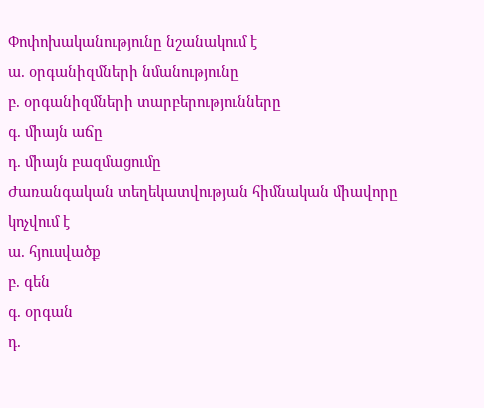Փոփոխականությունը նշանակում է
ա. օրգանիզմների նմանությունը
բ. օրգանիզմների տարբերությունները
գ. միայն աճը
դ. միայն բազմացումը
Ժառանգական տեղեկատվության հիմնական միավորը կոչվում է
ա. հյուսվածք
բ. գեն
գ. օրգան
դ.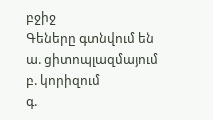բջիջ
Գեները գտնվում են
ա. ցիտոպլազմայում
բ. կորիզում
գ.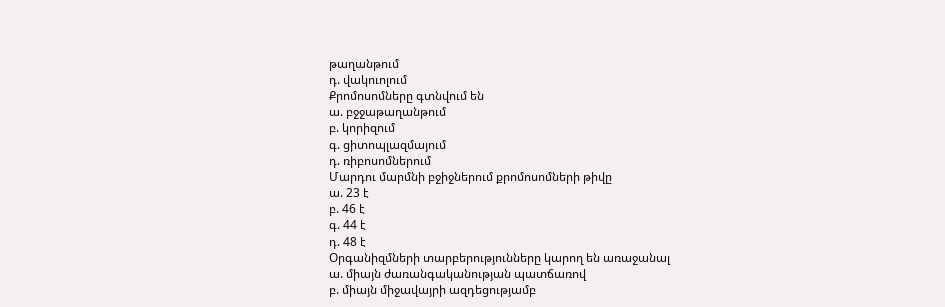թաղանթում
դ. վակուոլում
Քրոմոսոմները գտնվում են
ա. բջջաթաղանթում
բ. կորիզում
գ. ցիտոպլազմայում
դ. ռիբոսոմներում
Մարդու մարմնի բջիջներում քրոմոսոմների թիվը
ա. 23 է
բ. 46 է
գ. 44 է
դ. 48 է
Օրգանիզմների տարբերությունները կարող են առաջանալ
ա. միայն ժառանգականության պատճառով
բ. միայն միջավայրի ազդեցությամբ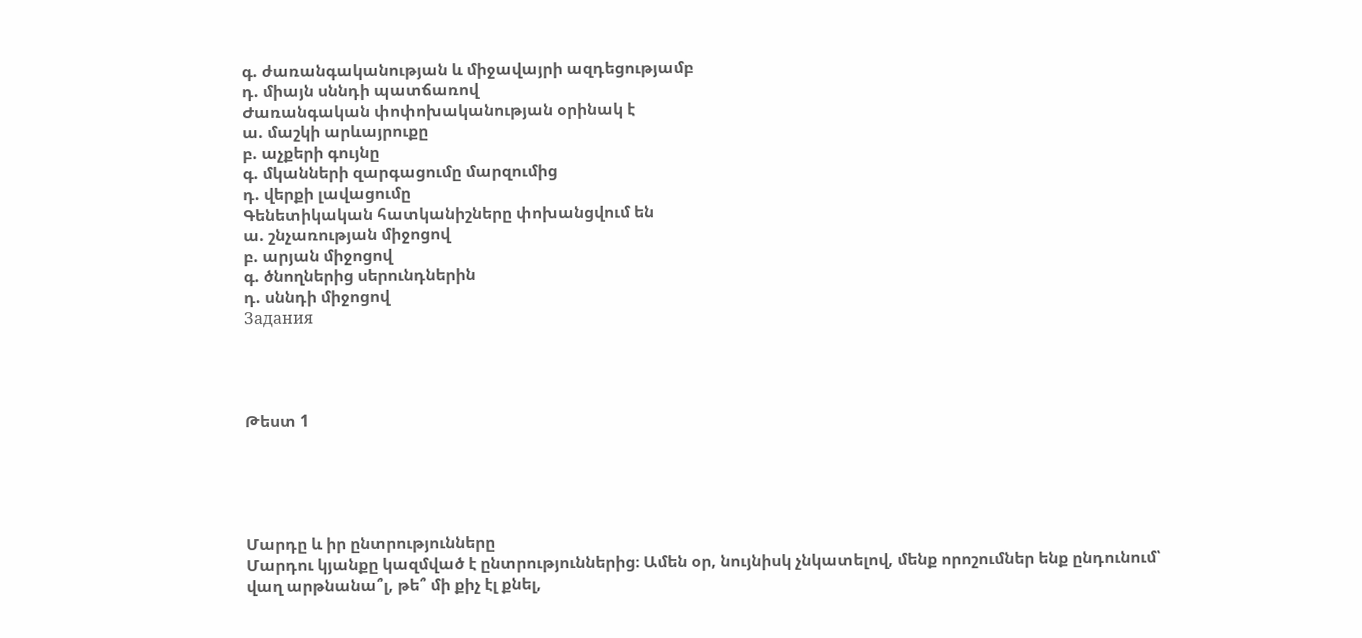գ. ժառանգականության և միջավայրի ազդեցությամբ
դ. միայն սննդի պատճառով
Ժառանգական փոփոխականության օրինակ է
ա. մաշկի արևայրուքը
բ. աչքերի գույնը
գ. մկանների զարգացումը մարզումից
դ. վերքի լավացումը
Գենետիկական հատկանիշները փոխանցվում են
ա. շնչառության միջոցով
բ. արյան միջոցով
գ. ծնողներից սերունդներին
դ. սննդի միջոցով
Задания




Թեստ 1





Մարդը և իր ընտրությունները
Մարդու կյանքը կազմված է ընտրություններից։ Ամեն օր, նույնիսկ չնկատելով, մենք որոշումներ ենք ընդունում՝ վաղ արթնանա՞լ, թե՞ մի քիչ էլ քնել,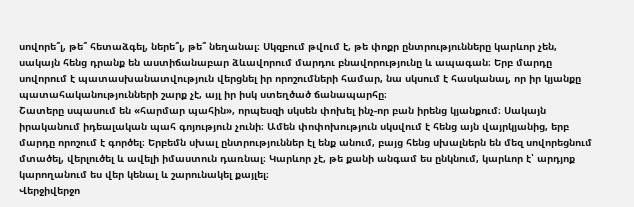սովորե՞լ, թե՞ հետաձգել, ներե՞լ, թե՞ նեղանալ։ Սկզբում թվում է, թե փոքր ընտրությունները կարևոր չեն, սակայն հենց դրանք են աստիճանաբար ձևավորում մարդու բնավորությունը և ապագան։ Երբ մարդը սովորում է պատասխանատվություն վերցնել իր որոշումների համար, նա սկսում է հասկանալ, որ իր կյանքը պատահականությունների շարք չէ, այլ իր իսկ ստեղծած ճանապարհը։
Շատերը սպասում են «հարմար պահին», որպեսզի սկսեն փոխել ինչ-որ բան իրենց կյանքում։ Սակայն իրականում իդեալական պահ գոյություն չունի։ Ամեն փոփոխություն սկսվում է հենց այն վայրկյանից, երբ մարդը որոշում է գործել։ Երբեմն սխալ ընտրություններ էլ ենք անում, բայց հենց սխալներն են մեզ սովորեցնում մտածել, վերլուծել և ավելի իմաստուն դառնալ։ Կարևոր չէ, թե քանի անգամ ես ընկնում, կարևոր է՝ արդյոք կարողանում ես վեր կենալ և շարունակել քայլել։
Վերջիվերջո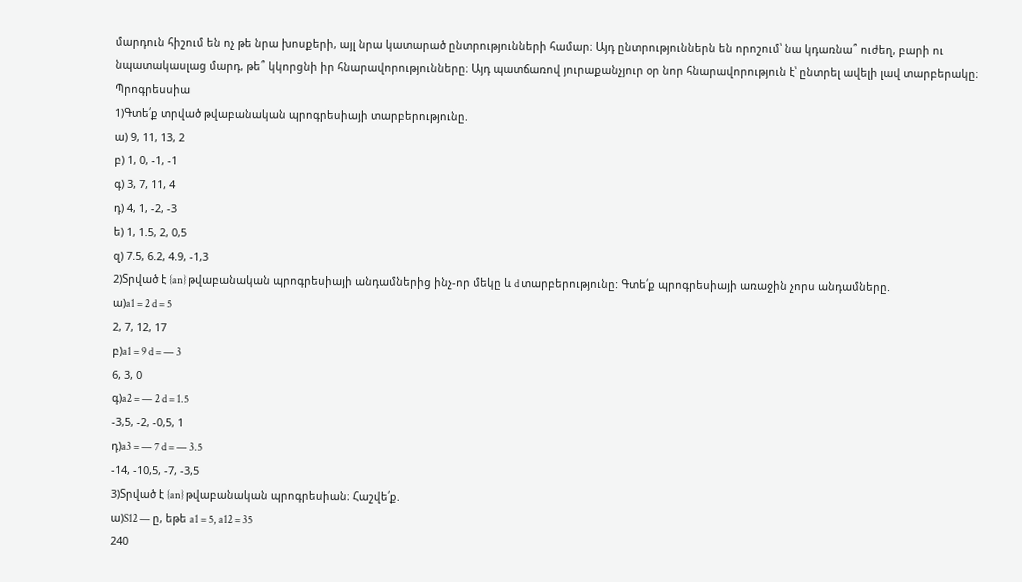մարդուն հիշում են ոչ թե նրա խոսքերի, այլ նրա կատարած ընտրությունների համար։ Այդ ընտրություններն են որոշում՝ նա կդառնա՞ ուժեղ, բարի ու նպատակասլաց մարդ, թե՞ կկորցնի իր հնարավորությունները։ Այդ պատճառով յուրաքանչյուր օր նոր հնարավորություն է՝ ընտրել ավելի լավ տարբերակը։
Պրոգրեսսիա
1)Գտե՛ք տրված թվաբանական պրոգրեսիայի տարբերությունը.
ա) 9, 11, 13, 2
բ) 1, 0, -1, -1
գ) 3, 7, 11, 4
դ) 4, 1, -2, -3
ե) 1, 1.5, 2, 0,5
զ) 7.5, 6.2, 4.9, -1,3
2)Տրված է {an} թվաբանական պրոգրեսիայի անդամներից ինչ-որ մեկը և d տարբերությունը: Գտե՛ք պրոգրեսիայի առաջին չորս անդամները.
ա)a1 = 2 d = 5
2, 7, 12, 17
բ)a1 = 9 d = — 3
6, 3, 0
գ)a2 = — 2 d = 1.5
-3,5, -2, -0,5, 1
դ)a3 = — 7 d = — 3.5
-14, -10,5, -7, -3,5
3)Տրված է {an} թվաբանական պրոգրեսիան։ Հաշվե՛ք.
ա)S12 — ը, եթե a1 = 5, a12 = 35
240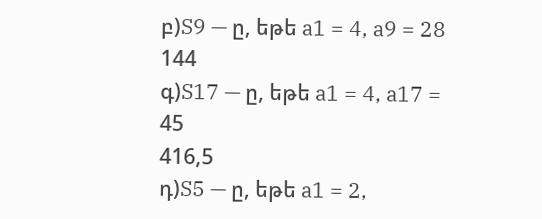բ)S9 — ը, եթե a1 = 4, a9 = 28
144
գ)S17 — ը, եթե a1 = 4, a17 = 45
416,5
դ)S5 — ը, եթե a1 = 2,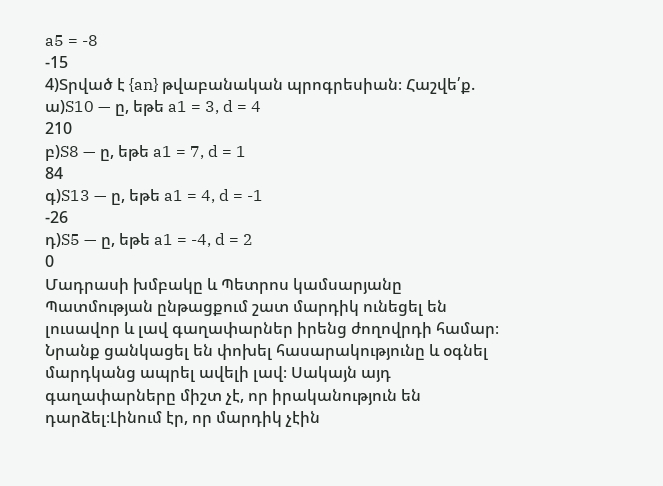a5 = -8
-15
4)Տրված է {an} թվաբանական պրոգրեսիան։ Հաշվե՛ք.
ա)S10 — ը, եթե a1 = 3, d = 4
210
բ)S8 — ը, եթե a1 = 7, d = 1
84
գ)S13 — ը, եթե a1 = 4, d = -1
-26
դ)S5 — ը, եթե a1 = -4, d = 2
0
Մադրասի խմբակը և Պետրոս կամսարյանը
Պատմության ընթացքում շատ մարդիկ ունեցել են լուսավոր և լավ գաղափարներ իրենց ժողովրդի համար։ Նրանք ցանկացել են փոխել հասարակությունը և օգնել մարդկանց ապրել ավելի լավ։ Սակայն այդ գաղափարները միշտ չէ, որ իրականություն են դարձել։Լինում էր, որ մարդիկ չէին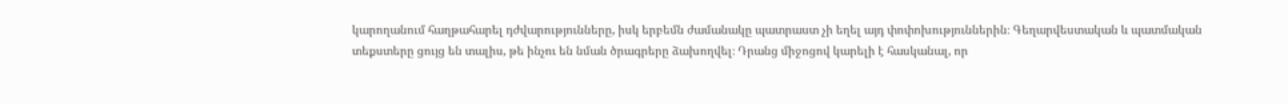կարողանում հաղթահարել դժվարությունները, իսկ երբեմն ժամանակը պատրաստ չի եղել այդ փոփոխություններին։ Գեղարվեստական և պատմական տեքստերը ցույց են տալիս, թե ինչու են նման ծրագրերը ձախողվել։ Դրանց միջոցով կարելի է հասկանալ, որ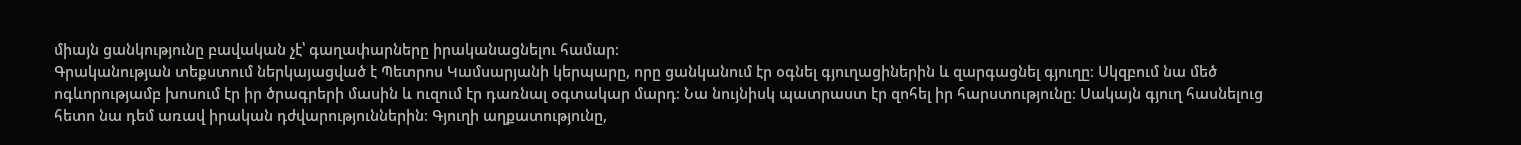միայն ցանկությունը բավական չէ՝ գաղափարները իրականացնելու համար։
Գրականության տեքստում ներկայացված է Պետրոս Կամսարյանի կերպարը, որը ցանկանում էր օգնել գյուղացիներին և զարգացնել գյուղը։ Սկզբում նա մեծ ոգևորությամբ խոսում էր իր ծրագրերի մասին և ուզում էր դառնալ օգտակար մարդ։ Նա նույնիսկ պատրաստ էր զոհել իր հարստությունը։ Սակայն գյուղ հասնելուց հետո նա դեմ առավ իրական դժվարություններին։ Գյուղի աղքատությունը,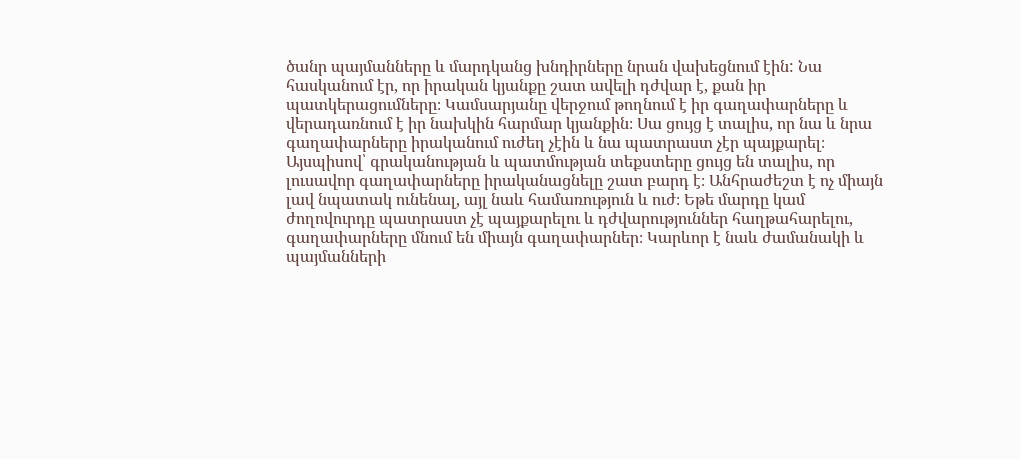ծանր պայմանները և մարդկանց խնդիրները նրան վախեցնում էին: Նա հասկանում էր, որ իրական կյանքը շատ ավելի դժվար է, քան իր պատկերացումները։ Կամսարյանը վերջում թողնում է իր գաղափարները և վերադառնում է իր նախկին հարմար կյանքին։ Սա ցույց է տալիս, որ նա և նրա գաղափարները իրականում ուժեղ չէին և նա պատրաստ չէր պայքարել։
Այսպիսով՝ գրականության և պատմության տեքստերը ցույց են տալիս, որ լուսավոր գաղափարները իրականացնելը շատ բարդ է։ Անհրաժեշտ է ոչ միայն լավ նպատակ ունենալ, այլ նաև համառություն և ուժ։ Եթե մարդը կամ ժողովուրդը պատրաստ չէ պայքարելու և դժվարություններ հաղթահարելու, գաղափարները մնում են միայն գաղափարներ։ Կարևոր է նաև ժամանակի և պայմանների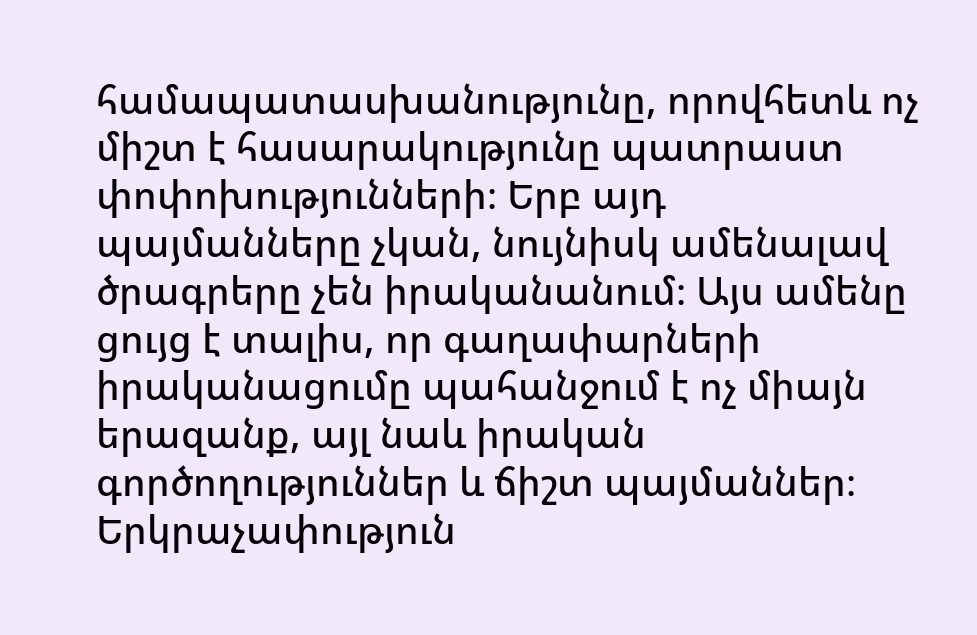համապատասխանությունը, որովհետև ոչ միշտ է հասարակությունը պատրաստ փոփոխությունների։ Երբ այդ պայմանները չկան, նույնիսկ ամենալավ ծրագրերը չեն իրականանում։ Այս ամենը ցույց է տալիս, որ գաղափարների իրականացումը պահանջում է ոչ միայն երազանք, այլ նաև իրական գործողություններ և ճիշտ պայմաններ։
Երկրաչափություն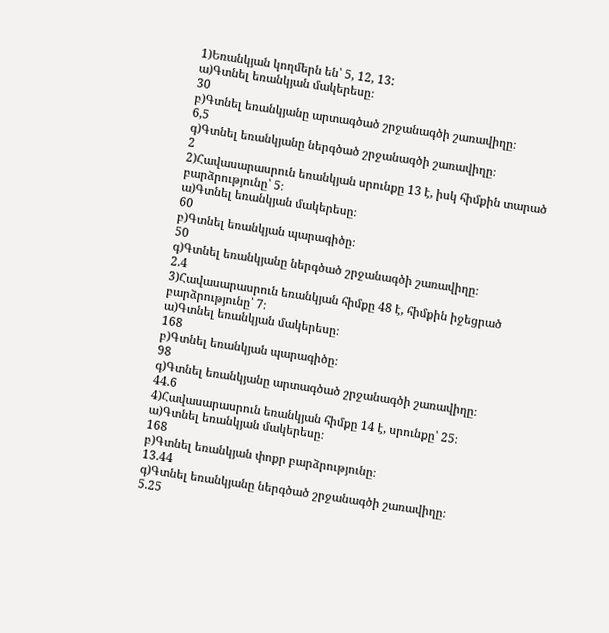1)Եռանկյան կողմերն են՝ 5, 12, 13:
ա)Գտնել եռանկյան մակերեսը։
30
բ)Գտնել եռանկյանը արտագծած շրջանագծի շառավիղը։
6,5
գ)Գտնել եռանկյանը ներգծած շրջանագծի շառավիղը։
2
2)Հավասարասրուն եռանկյան սրունքը 13 է, իսկ հիմքին տարած բարձրությունը՝ 5։
ա)Գտնել եռանկյան մակերեսը։
60
բ)Գտնել եռանկյան պարագիծը։
50
գ)Գտնել եռանկյանը ներգծած շրջանագծի շառավիղը։
2.4
3)Հավասարասրուն եռանկյան հիմքը 48 է, հիմքին իջեցրած բարձրությունը՝ 7։
ա)Գտնել եռանկյան մակերեսը։
168
բ)Գտնել եռանկյան պարագիծը։
98
գ)Գտնել եռանկյանը արտագծած շրջանագծի շառավիղը։
44.6
4)Հավասարասրուն եռանկյան հիմքը 14 է, սրունքը՝ 25։
ա)Գտնել եռանկյան մակերեսը։
168
բ)Գտնել եռանկյան փոքր բարձրությունը։
13.44
գ)Գտնել եռանկյանը ներգծած շրջանագծի շառավիղը։
5.25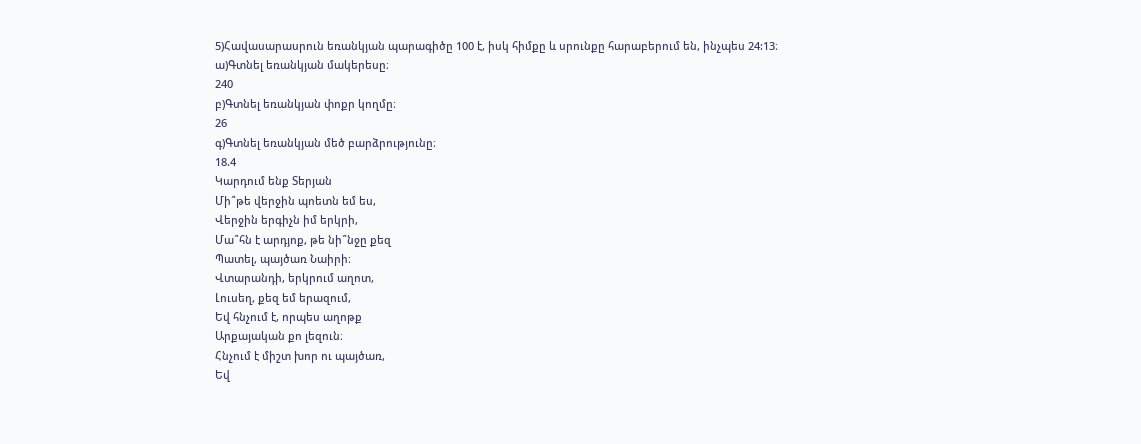5)Հավասարասրուն եռանկյան պարագիծը 100 է, իսկ հիմքը և սրունքը հարաբերում են, ինչպես 24:13։
ա)Գտնել եռանկյան մակերեսը։
240
բ)Գտնել եռանկյան փոքր կողմը։
26
գ)Գտնել եռանկյան մեծ բարձրությունը։
18.4
Կարդում ենք Տերյան
Մի՞թե վերջին պոետն եմ ես,
Վերջին երգիչն իմ երկրի,
Մա՞հն է արդյոք, թե նի՞նջը քեզ
Պատել, պայծառ Նաիրի։
Վտարանդի, երկրում աղոտ,
Լուսեղ, քեզ եմ երազում,
Եվ հնչում է, որպես աղոթք
Արքայական քո լեզուն։
Հնչում է միշտ խոր ու պայծառ,
Եվ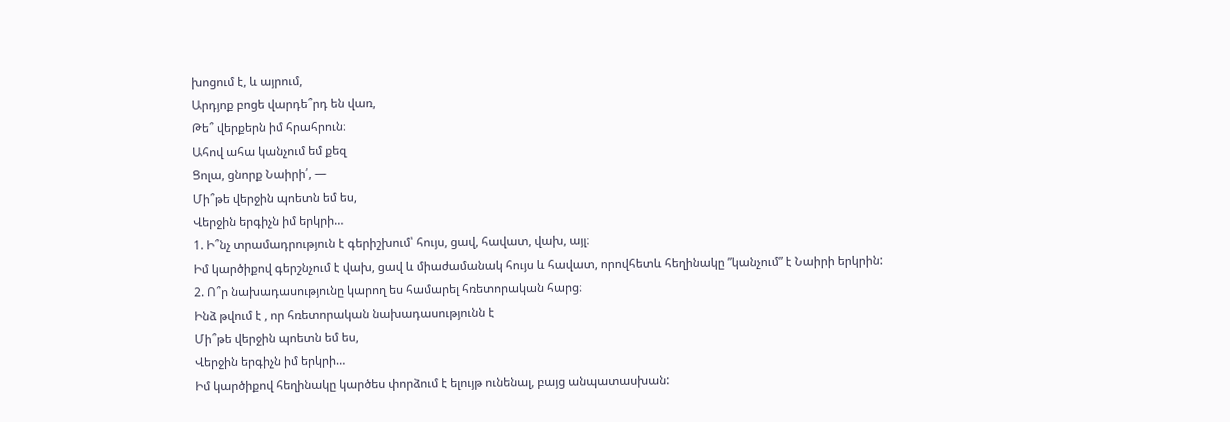խոցում է, և այրում,
Արդյոք բոցե վարդե՞րդ են վառ,
Թե՞ վերքերն իմ հրահրուն։
Ահով ահա կանչում եմ քեզ
Ցոլա, ցնորք Նաիրի՛, —
Մի՞թե վերջին պոետն եմ ես,
Վերջին երգիչն իմ երկրի…
1. Ի՞նչ տրամադրություն է գերիշխում՝ հույս, ցավ, հավատ, վախ, այլ։
Իմ կարծիքով գերշնչում է վախ, ցավ և միաժամանակ հույս և հավատ, որովհետև հեղինակը ”կանչում” է Նաիրի երկրին:
2. Ո՞ր նախադասությունը կարող ես համարել հռետորական հարց։
Ինձ թվում է , որ հռետորական նախադասությունն է
Մի՞թե վերջին պոետն եմ ես,
Վերջին երգիչն իմ երկրի…
Իմ կարծիքով հեղինակը կարծես փորձում է ելույթ ունենալ, բայց անպատասխան: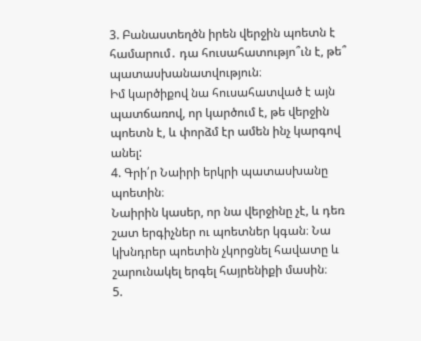3. Բանաստեղծն իրեն վերջին պոետն է համարում․ դա հուսահատությո՞ւն է, թե՞ պատասխանատվություն։
Իմ կարծիքով նա հուսահատված է այն պատճառով, որ կարծում է, թե վերջին պոետն է, և փորձմ էր ամեն ինչ կարգով անել:
4. Գրի՛ր Նաիրի երկրի պատասխանը պոետին։
Նաիրին կասեր, որ նա վերջինը չէ, և դեռ շատ երգիչներ ու պոետներ կգան։ Նա կխնդրեր պոետին չկորցնել հավատը և շարունակել երգել հայրենիքի մասին։
5.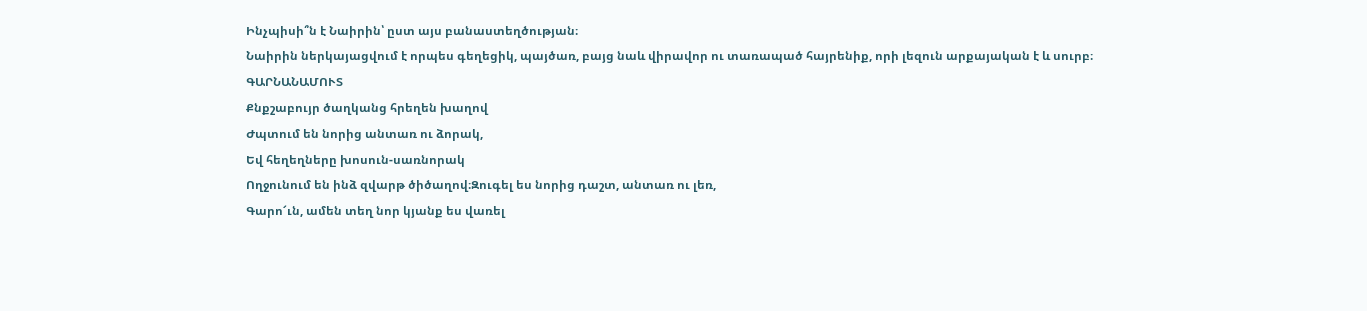Ինչպիսի՞ն է Նաիրին՝ ըստ այս բանաստեղծության։
Նաիրին ներկայացվում է որպես գեղեցիկ, պայծառ, բայց նաև վիրավոր ու տառապած հայրենիք, որի լեզուն արքայական է և սուրբ։
ԳԱՐՆԱՆԱՄՈՒՏ
Քնքշաբույր ծաղկանց հրեղեն խաղով
Ժպտում են նորից անտառ ու ձորակ,
Եվ հեղեղները խոսուն-սառնորակ
Ողջունում են ինձ զվարթ ծիծաղով։Զուգել ես նորից դաշտ, անտառ ու լեռ,
Գարո՜ւն, ամեն տեղ նոր կյանք ես վառել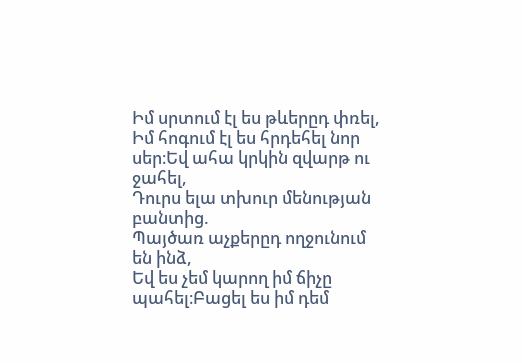Իմ սրտում էլ ես թևերըդ փռել,
Իմ հոգում էլ ես հրդեհել նոր սեր։Եվ ահա կրկին զվարթ ու ջահել,
Դուրս ելա տխուր մենության բանտից.
Պայծառ աչքերըդ ողջունում են ինձ,
Եվ ես չեմ կարող իմ ճիչը պահել։Բացել ես իմ դեմ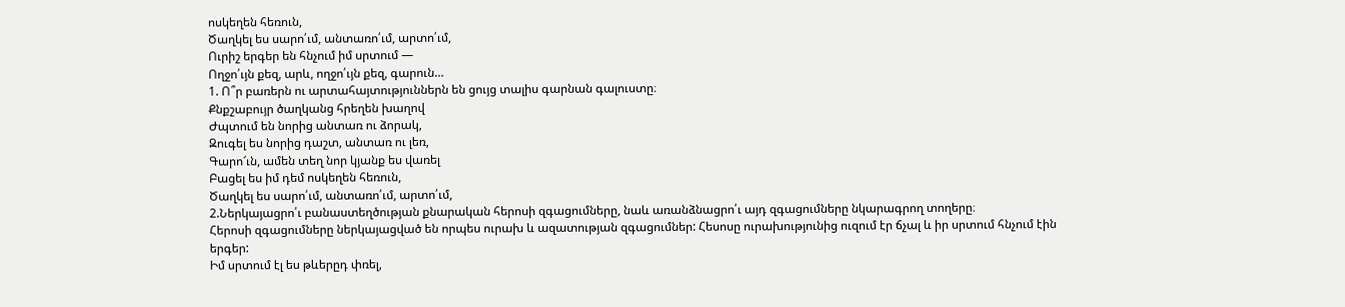ոսկեղեն հեռուն,
Ծաղկել ես սարո՛ւմ, անտառո՛ւմ, արտո՛ւմ,
Ուրիշ երգեր են հնչում իմ սրտում —
Ողջո՛ւյն քեզ, արև, ողջո՛ւյն քեզ, գարուն…
1. Ո՞ր բառերն ու արտահայտություններն են ցույց տալիս գարնան գալուստը։
Քնքշաբույր ծաղկանց հրեղեն խաղով
Ժպտում են նորից անտառ ու ձորակ,
Զուգել ես նորից դաշտ, անտառ ու լեռ,
Գարո՜ւն, ամեն տեղ նոր կյանք ես վառել
Բացել ես իմ դեմ ոսկեղեն հեռուն,
Ծաղկել ես սարո՛ւմ, անտառո՛ւմ, արտո՛ւմ,
2.Ներկայացրո՛ւ բանաստեղծության քնարական հերոսի զգացումները, նաև առանձնացրո՛ւ այդ զգացումները նկարագրող տողերը։
Հերոսի զգացումները ներկայացված են որպես ուրախ և ազատության զգացումներ: Հեսոսը ուրախությունից ուզում էր ճչալ և իր սրտում հնչում էին երգեր:
Իմ սրտում էլ ես թևերըդ փռել,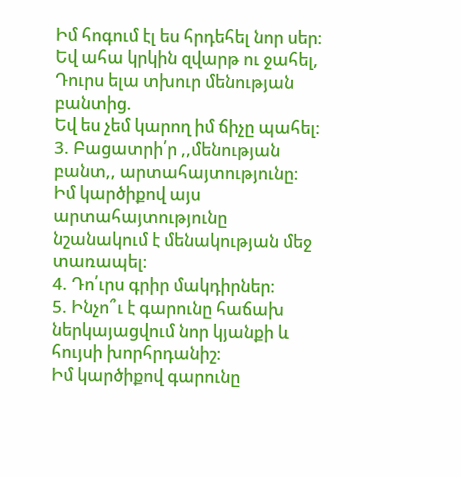Իմ հոգում էլ ես հրդեհել նոր սեր։
Եվ ահա կրկին զվարթ ու ջահել,
Դուրս ելա տխուր մենության բանտից.
Եվ ես չեմ կարող իմ ճիչը պահել։
3. Բացատրի՛ր ,,մենության բանտ,, արտահայտությունը։
Իմ կարծիքով այս արտահայտությունը նշանակում է մենակության մեջ տառապել։
4. Դո՛ւրս գրիր մակդիրներ։
5. Ինչո՞ւ է գարունը հաճախ ներկայացվում նոր կյանքի և հույսի խորհրդանիշ։
Իմ կարծիքով գարունը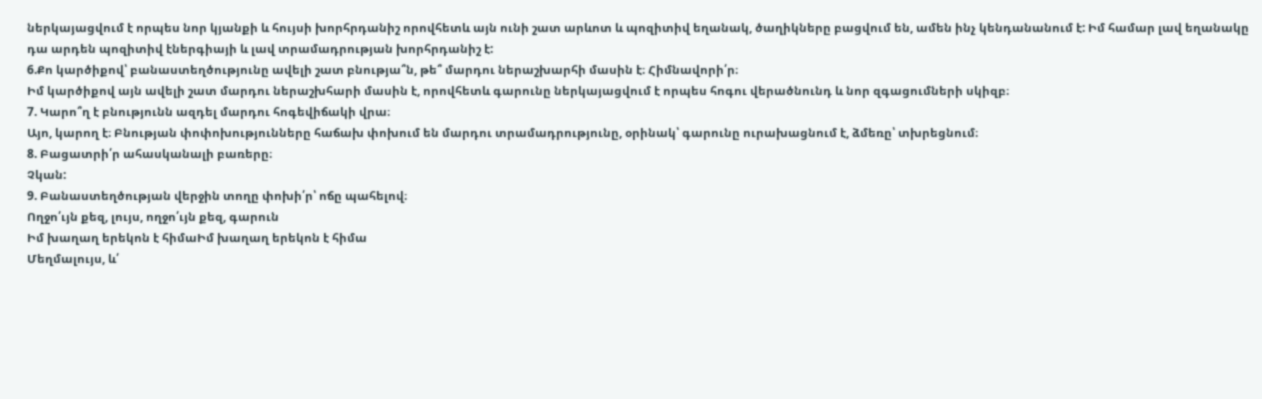ներկայացվում է որպես նոր կյանքի և հույսի խորհրդանիշ որովհետև այն ունի շատ արևոտ և պոզիտիվ եղանակ, ծաղիկները բացվում են, ամեն ինչ կենդանանում է: Իմ համար լավ եղանակը դա արդեն պոզիտիվ էներգիայի և լավ տրամադրության խորհրդանիշ է:
6.Քո կարծիքով՝ բանաստեղծությունը ավելի շատ բնությա՞ն, թե՞ մարդու ներաշխարհի մասին է։ Հիմնավորի՛ր։
Իմ կարծիքով այն ավելի շատ մարդու ներաշխհարի մասին է, որովհետև գարունը ներկայացվում է որպես հոգու վերածնունդ և նոր զգացումների սկիզբ։
7. Կարո՞ղ է բնությունն ազդել մարդու հոգեվիճակի վրա։
Այո, կարող է։ Բնության փոփոխությունները հաճախ փոխում են մարդու տրամադրությունը, օրինակ՝ գարունը ուրախացնում է, ձմեռը՝ տխրեցնում։
8. Բացատրի՛ր ահասկանալի բառերը։
Չկան:
9. Բանաստեղծության վերջին տողը փոխի՛ր՝ ոճը պահելով։
Ողջո՛ւյն քեզ, լույս, ողջո՛ւյն քեզ, գարուն
Իմ խաղաղ երեկոն է հիմաԻմ խաղաղ երեկոն է հիմա
Մեղմալույս, և՛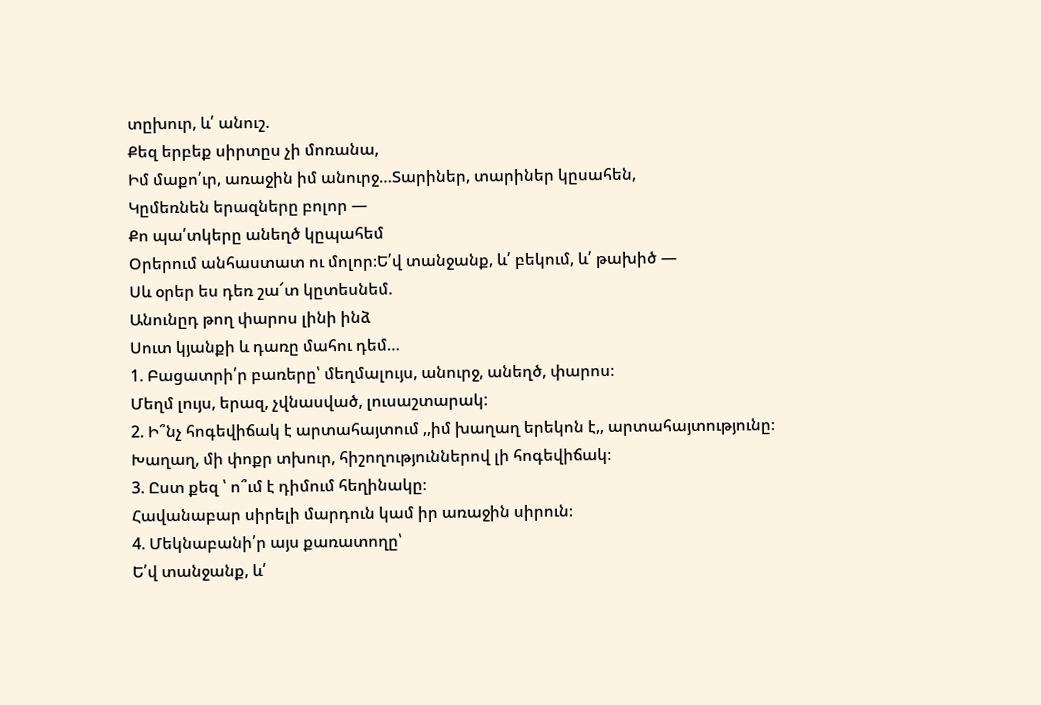տըխուր, և՛ անուշ.
Քեզ երբեք սիրտըս չի մոռանա,
Իմ մաքո՛ւր, առաջին իմ անուրջ…Տարիներ, տարիներ կըսահեն,
Կըմեռնեն երազները բոլոր —
Քո պա՛տկերը անեղծ կըպահեմ
Օրերում անհաստատ ու մոլոր։Ե՛վ տանջանք, և՛ բեկում, և՛ թախիծ —
Սև օրեր ես դեռ շա՜տ կըտեսնեմ.
Անունըդ թող փարոս լինի ինձ
Սուտ կյանքի և դառը մահու դեմ…
1. Բացատրի՛ր բառերը՝ մեղմալույս, անուրջ, անեղծ, փարոս։
Մեղմ լույս, երազ, չվնասված, լուսաշտարակ:
2. Ի՞նչ հոգեվիճակ է արտահայտում ,,իմ խաղաղ երեկոն է,, արտահայտությունը։
Խաղաղ, մի փոքր տխուր, հիշողություններով լի հոգեվիճակ։
3. Ըստ քեզ ՝ ո՞ւմ է դիմում հեղինակը։
Հավանաբար սիրելի մարդուն կամ իր առաջին սիրուն։
4. Մեկնաբանի՛ր այս քառատողը՝
Ե՛վ տանջանք, և՛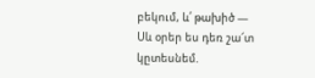բեկում, և՛ թախիծ —
Սև օրեր ես դեռ շա՜տ կըտեսնեմ.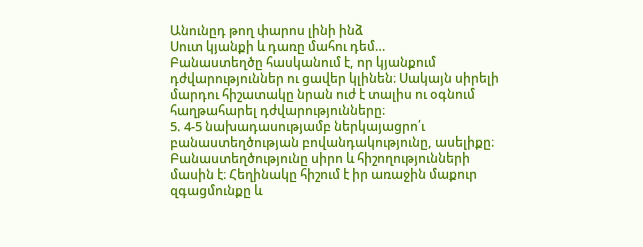Անունըդ թող փարոս լինի ինձ
Սուտ կյանքի և դառը մահու դեմ…
Բանաստեղծը հասկանում է, որ կյանքում դժվարություններ ու ցավեր կլինեն։ Սակայն սիրելի մարդու հիշատակը նրան ուժ է տալիս ու օգնում հաղթահարել դժվարությունները։
5. 4-5 նախադասությամբ ներկայացրո՛ւ բանաստեղծության բովանդակությունը, ասելիքը։
Բանաստեղծությունը սիրո և հիշողությունների մասին է։ Հեղինակը հիշում է իր առաջին մաքուր զգացմունքը և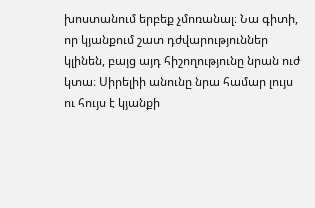խոստանում երբեք չմոռանալ։ Նա գիտի, որ կյանքում շատ դժվարություններ կլինեն, բայց այդ հիշողությունը նրան ուժ կտա։ Սիրելիի անունը նրա համար լույս ու հույս է կյանքի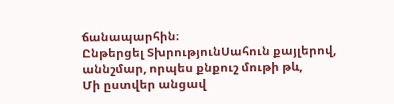ճանապարհին։
Ընթերցել ՏխրությունՍահուն քայլերով, աննշմար, որպես քնքուշ մութի թև,
Մի ըստվեր անցավ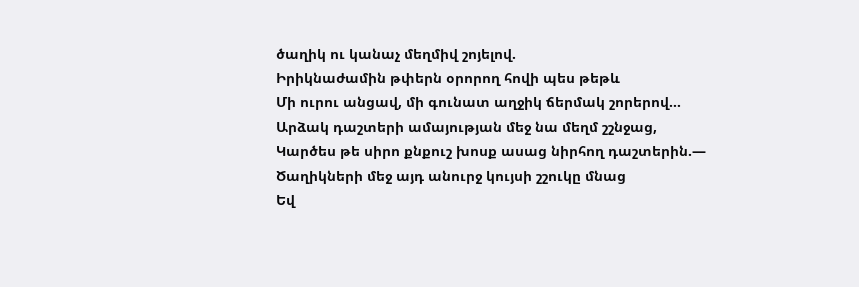ծաղիկ ու կանաչ մեղմիվ շոյելով.
Իրիկնաժամին թփերն օրորող հովի պես թեթև
Մի ուրու անցավ, մի գունատ աղջիկ ճերմակ շորերով…
Արձակ դաշտերի ամայության մեջ նա մեղմ շշնջաց,
Կարծես թե սիրո քնքուշ խոսք ասաց նիրհող դաշտերին.—
Ծաղիկների մեջ այդ անուրջ կույսի շշուկը մնաց
Եվ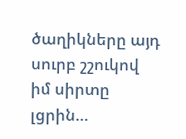ծաղիկները այդ սուրբ շշուկով իմ սիրտը լցրին…